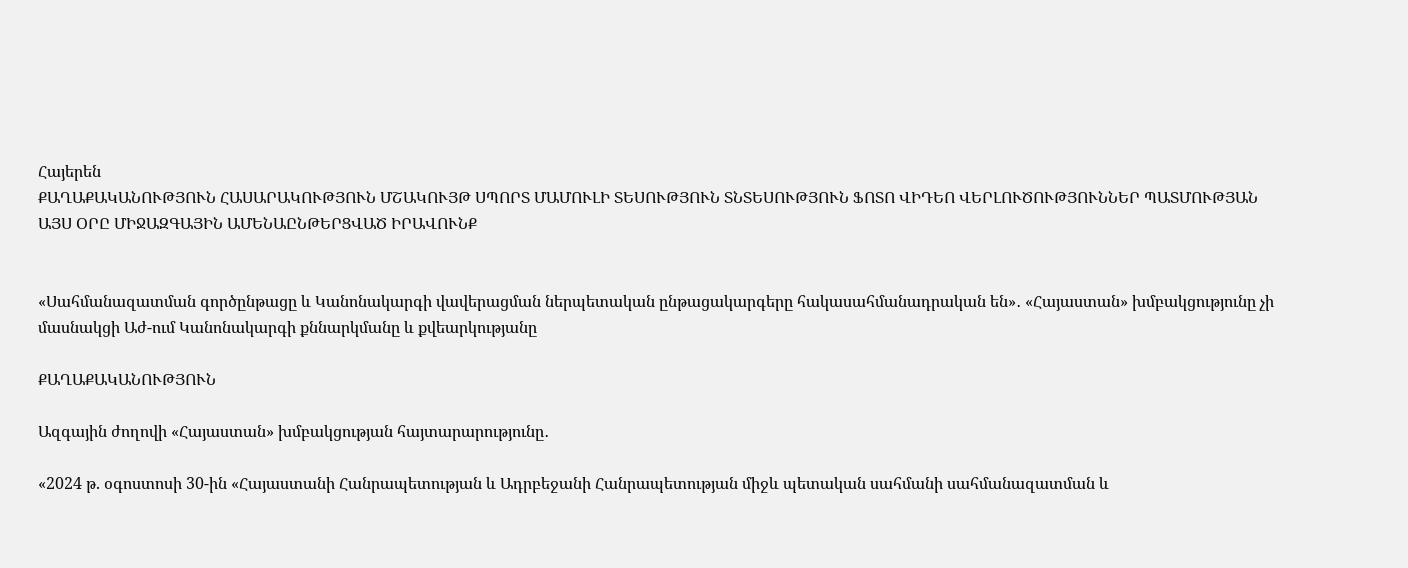Հայերեն
ՔԱՂԱՔԱԿԱՆՈՒԹՅՈՒՆ ՀԱՍԱՐԱԿՈՒԹՅՈՒՆ ՄՇԱԿՈՒՅԹ ՍՊՈՐՏ ՄԱՄՈՒԼԻ ՏԵՍՈՒԹՅՈՒՆ ՏՆՏԵՍՈՒԹՅՈՒՆ ՖՈՏՈ ՎԻԴԵՈ ՎԵՐԼՈՒԾՈՒԹՅՈՒՆՆԵՐ ՊԱՏՄՈՒԹՅԱՆ ԱՅՍ ՕՐԸ ՄԻՋԱԶԳԱՅԻՆ ԱՄԵՆԱԸՆԹԵՐՑՎԱԾ ԻՐԱՎՈՒՆՔ


«Սահմանազատման գործընթացը և Կանոնակարգի վավերացման ներպետական ընթացակարգերը հակասահմանադրական են»․ «Հայաստան» խմբակցությունը չի մասնակցի Աժ-ում Կանոնակարգի քննարկմանը և քվեարկությանը

ՔԱՂԱՔԱԿԱՆՈՒԹՅՈՒՆ

Ազգային ժողովի «Հայաստան» խմբակցության հայտարարությունը․

«2024 թ. օգոստոսի 30-ին «Հայաստանի Հանրապետության և Ադրբեջանի Հանրապետության միջև պետական սահմանի սահմանազատման և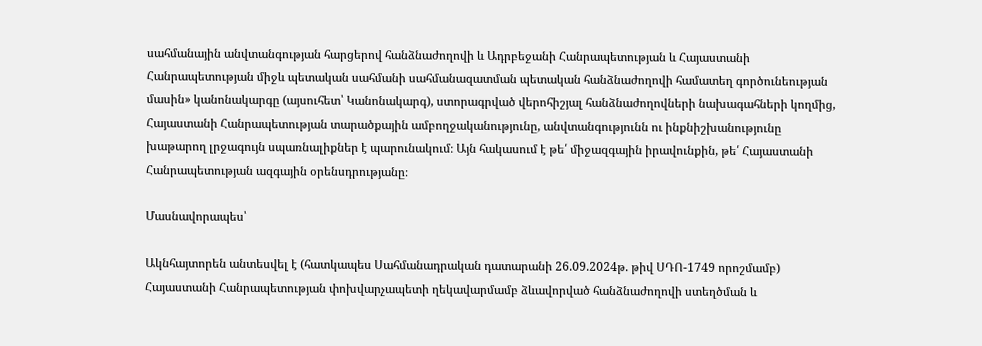սահմանային անվտանգության հարցերով հանձնաժողովի և Ադրբեջանի Հանրապետության և Հայաստանի Հանրապետության միջև պետական սահմանի սահմանազատման պետական հանձնաժողովի համատեղ գործունեության մասին» կանոնակարգը (այսուհետ՝ Կանոնակարգ), ստորագրված վերոհիշյալ հանձնաժողովների նախագահների կողմից,  Հայաստանի Հանրապետության տարածքային ամբողջականությունը, անվտանգությունն ու ինքնիշխանությունը խաթարող լրջագույն սպառնալիքներ է պարունակում։ Այն հակասում է թե՛ միջազգային իրավունքին, թե՛ Հայաստանի Հանրապետության ազգային օրենսդրությանը։

Մասնավորապես՝

Ակնհայտորեն անտեսվել է (հատկապես Սահմանադրական դատարանի 26.09.2024թ. թիվ ՍԴՈ-1749 որոշմամբ) Հայաստանի Հանրապետության փոխվարչապետի ղեկավարմամբ ձևավորված հանձնաժողովի ստեղծման և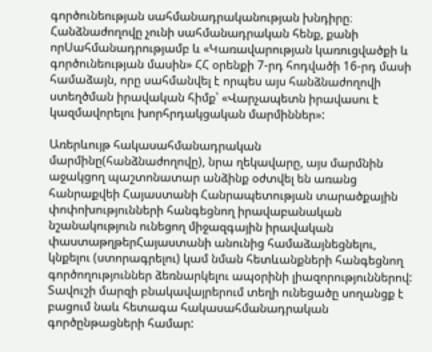գործունեության սահմանադրականության խնդիրը։ Հանձնաժողովը չունի սահմանադրական հենք, քանի որՍահմանադրությամբ և «Կառավարության կառուցվածքի և գործունեության մասին» ՀՀ օրենքի 7-րդ հոդվածի 16-րդ մասի համաձայն, որը սահմանվել է որպես այս հանձնաժողովի ստեղծման իրավական հիմք՝ «Վարչապետն իրավասու է կազմավորելու խորհրդակցական մարմիններ»:

Առերևույթ հակասահմանադրական մարմինը(հանձնաժողովը), նրա ղեկավարը, այս մարմնին աջակցող պաշտոնատար անձինք օժտվել են առանց հանրաքվեի Հայաստանի Հանրապետության տարածքային փոփոխությունների հանգեցնող իրավաբանական նշանակություն ունեցող միջազգային իրավական փաստաթղթերՀայաստանի անունից համաձայնեցնելու, կնքելու (ստորագրելու) կամ նման հետևանքների հանգեցնող գործողություններ ձեռնարկելու ապօրինի լիազորություններով: Տավուշի մարզի բնակավայրերում տեղի ունեցածը սողանցք է բացում նաև հետագա հակասահմանադրական գործընթացների համար: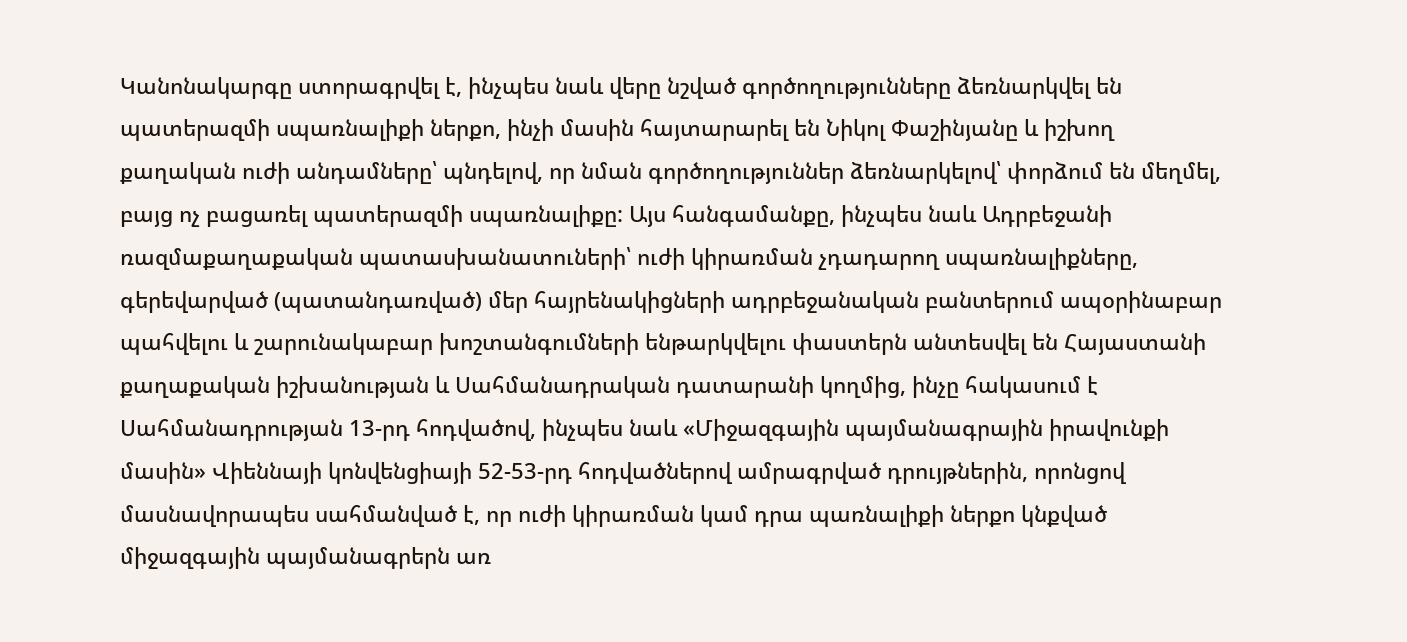Կանոնակարգը ստորագրվել է, ինչպես նաև վերը նշված գործողությունները ձեռնարկվել են պատերազմի սպառնալիքի ներքո, ինչի մասին հայտարարել են Նիկոլ Փաշինյանը և իշխող քաղական ուժի անդամները՝ պնդելով, որ նման գործողություններ ձեռնարկելով՝ փորձում են մեղմել, բայց ոչ բացառել պատերազմի սպառնալիքը: Այս հանգամանքը, ինչպես նաև Ադրբեջանի ռազմաքաղաքական պատասխանատուների՝ ուժի կիրառման չդադարող սպառնալիքները, գերեվարված (պատանդառված) մեր հայրենակիցների ադրբեջանական բանտերում ապօրինաբար պահվելու և շարունակաբար խոշտանգումների ենթարկվելու փաստերն անտեսվել են Հայաստանի քաղաքական իշխանության և Սահմանադրական դատարանի կողմից, ինչը հակասում է Սահմանադրության 13-րդ հոդվածով, ինչպես նաև «Միջազգային պայմանագրային իրավունքի մասին» Վիեննայի կոնվենցիայի 52-53-րդ հոդվածներով ամրագրված դրույթներին, որոնցով մասնավորապես սահմանված է, որ ուժի կիրառման կամ դրա պառնալիքի ներքո կնքված միջազգային պայմանագրերն առ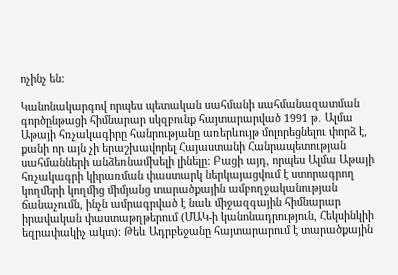ոչինչ են:

Կանոնակարգով որպես պետական սահմանի սահմանազատման գործընթացի հիմնարար սկզբունք հայտարարված 1991 թ․ Ալմա Աթայի հռչակագիրը հանրությանը առերևույթ մոլորեցնելու փորձ է, քանի որ այն չի երաշխավորել Հայաստանի Հանրապետության սահմանների անձեռնամխելի լինելը: Բացի այդ, որպես Ալմա Աթայի հռչակագրի կիրառման փաստարկ ներկայացվում է ստորագրող կողմերի կողմից միմյանց տարածքային ամբողջականության ճանաչումն, ինչն ամրագրված է նաև միջազգային հիմնարար իրավական փաստաթղթերում (ՄԱԿ-ի կանոնադրություն, Հեկսինկիի եզրափակիչ ակտ)։ Թեև Ադրբեջանը հայտարարում է տարածքային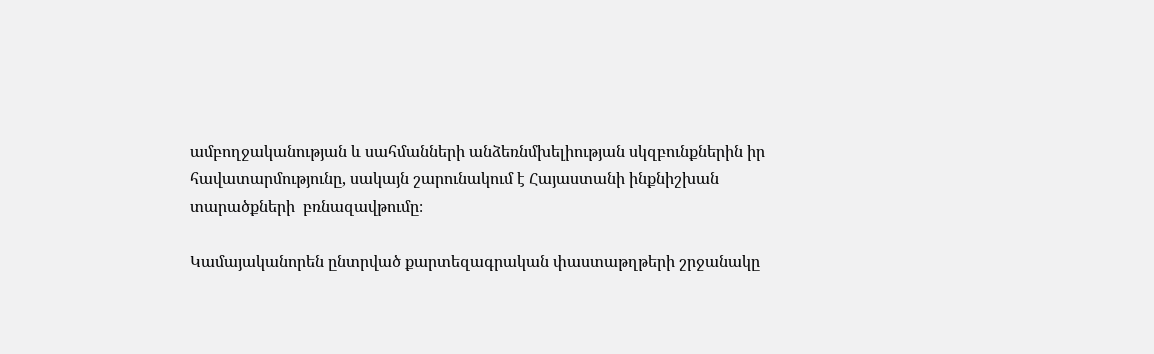ամբողջականության և սահմանների անձեռնմխելիության սկզբունքներին իր հավատարմությունը, սակայն շարունակում է Հայաստանի ինքնիշխան տարածքների  բռնազավթումը։

Կամայականորեն ընտրված քարտեզագրական փաստաթղթերի շրջանակը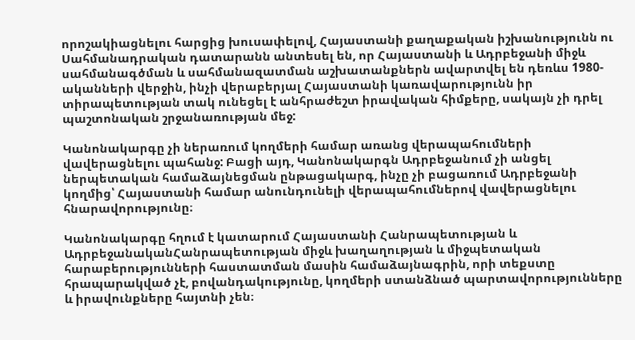որոշակիացնելու հարցից խուսափելով, Հայաստանի քաղաքական իշխանությունն ու Սահմանադրական դատարանն անտեսել են, որ Հայաստանի և Ադրբեջանի միջև սահմանագծման և սահմանազատման աշխատանքներն ավարտվել են դեռևս 1980-ականների վերջին, ինչի վերաբերյալ Հայաստանի կառավարությունն իր տիրապետության տակ ունեցել է անհրաժեշտ իրավական հիմքերը, սակայն չի դրել պաշտոնական շրջանառության մեջ:

Կանոնակարգը չի ներառում կողմերի համար առանց վերապահումների վավերացնելու պահանջ: Բացի այդ, Կանոնակարգն Ադրբեջանում չի անցել ներպետական համաձայնեցման ընթացակարգ, ինչը չի բացառում Ադրբեջանի կողմից՝ Հայաստանի համար անունդունելի վերապահումներով վավերացնելու հնարավորությունը։

Կանոնակարգը հղում է կատարում Հայաստանի Հանրապետության և ԱդրբեջանականՀանրապետության միջև խաղաղության և միջպետական հարաբերությունների հաստատման մասին համաձայնագրին, որի տեքստը հրապարակված չէ, բովանդակությունը, կողմերի ստանձնած պարտավորությունները և իրավունքները հայտնի չեն։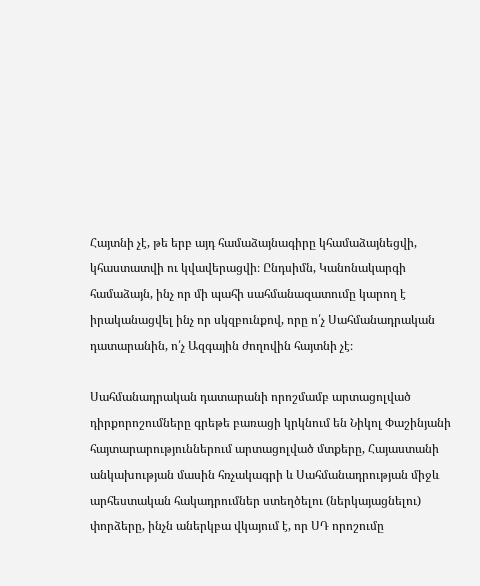Հայտնի չէ, թե երբ այդ համաձայնագիրը կհամաձայնեցվի, կհաստատվի ու կվավերացվի։ Ընդսիմն, Կանոնակարգի համաձայն, ինչ որ մի պահի սահմանազատումը կարող է իրականացվել ինչ որ սկզբունքով, որը ո՛չ Սահմանադրական դատարանին, ո՛չ Ազգային ժողովին հայտնի չէ։

Սահմանադրական դատարանի որոշմամբ արտացոլված դիրքորոշումները գրեթե բառացի կրկնում են Նիկոլ Փաշինյանի հայտարարություններում արտացոլված մտքերը, Հայաստանի անկախության մասին հռչակագրի և Սահմանադրության միջև արհեստական հակադրումներ ստեղծելու (ներկայացնելու) փորձերը, ինչն աներկբա վկայում է, որ ՍԴ որոշումը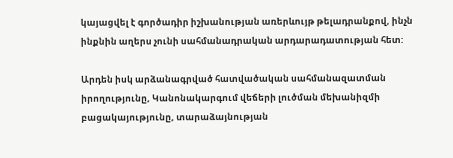կայացվել է գործադիր իշխանության առերևույթ թելադրանքով, ինչն ինքնին աղերս չունի սահմանադրական արդարադատության հետ:

Արդեն իսկ արձանագրված հատվածական սահմանազատման իրողությունը, Կանոնակարգում վեճերի լուծման մեխանիզմի բացակայությունը, տարաձայնության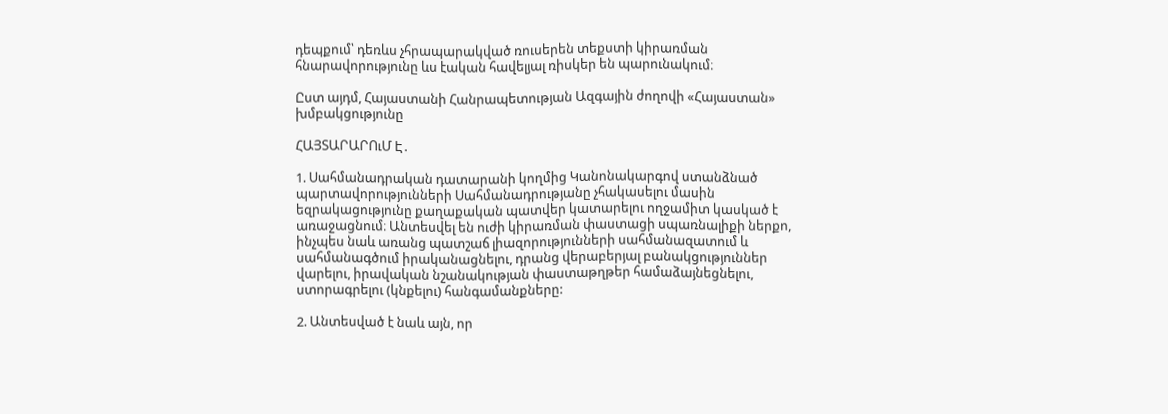դեպքում՝ դեռևս չհրապարակված ռուսերեն տեքստի կիրառման հնարավորությունը ևս էական հավելյալ ռիսկեր են պարունակում։

Ըստ այդմ, Հայաստանի Հանրապետության Ազգային ժողովի «Հայաստան» խմբակցությունը

ՀԱՅՏԱՐԱՐՈւՄ Է․

1. Սահմանադրական դատարանի կողմից Կանոնակարգով ստանձնած պարտավորությունների Սահմանադրությանը չհակասելու մասին եզրակացությունը քաղաքական պատվեր կատարելու ողջամիտ կասկած է առաջացնում։ Անտեսվել են ուժի կիրառման փաստացի սպառնալիքի ներքո, ինչպես նաև առանց պատշաճ լիազորությունների սահմանազատում և սահմանագծում իրականացնելու, դրանց վերաբերյալ բանակցություններ վարելու, իրավական նշանակության փաստաթղթեր համաձայնեցնելու, ստորագրելու (կնքելու) հանգամանքները:

2. Անտեսված է նաև այն, որ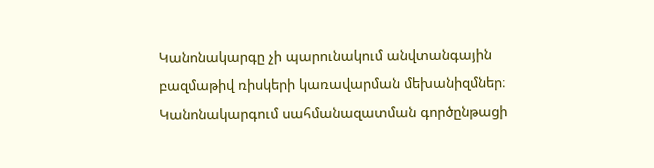Կանոնակարգը չի պարունակում անվտանգային բազմաթիվ ռիսկերի կառավարման մեխանիզմներ։ Կանոնակարգում սահմանազատման գործընթացի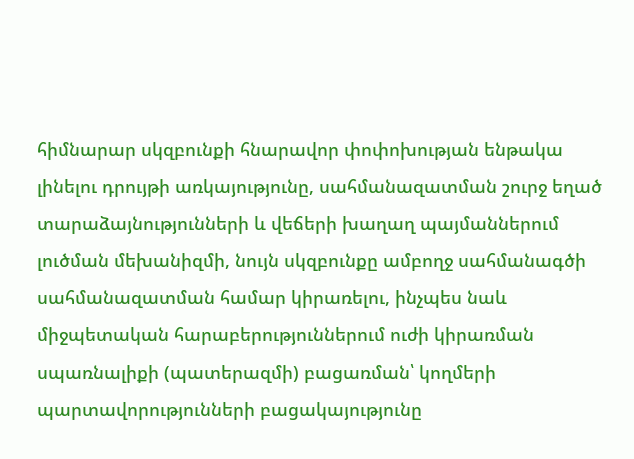հիմնարար սկզբունքի հնարավոր փոփոխության ենթակա լինելու դրույթի առկայությունը, սահմանազատման շուրջ եղած տարաձայնությունների և վեճերի խաղաղ պայմաններում լուծման մեխանիզմի, նույն սկզբունքը ամբողջ սահմանագծի սահմանազատման համար կիրառելու, ինչպես նաև միջպետական հարաբերություններում ուժի կիրառման սպառնալիքի (պատերազմի) բացառման՝ կողմերի պարտավորությունների բացակայությունը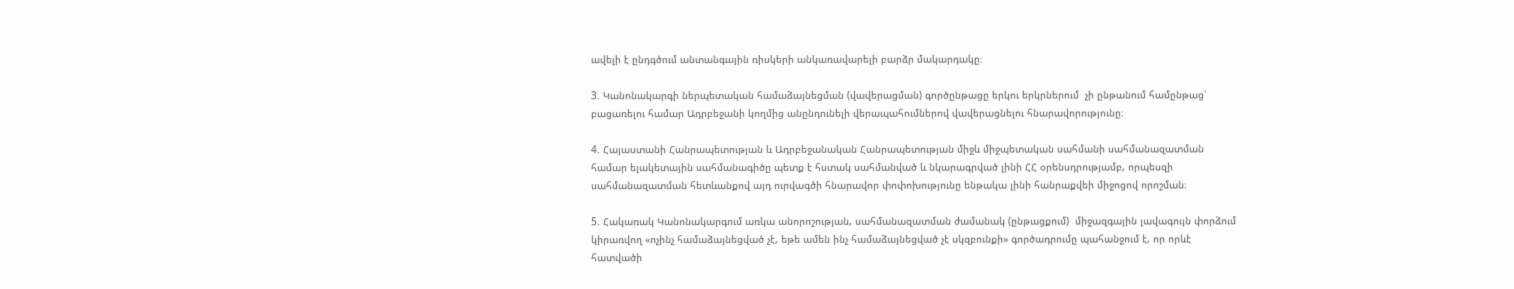ավելի է ընդգծում անտանգային ռիսկերի անկառավարելի բարձր մակարդակը։

3. Կանոնակարգի ներպետական համաձայնեցման (վավերացման) գործընթացը երկու երկրներում  չի ընթանում համընթաց՝ բացառելու համար Ադրբեջանի կողմից անընդունելի վերապահումներով վավերացնելու հնարավորությունը։

4. Հայաստանի Հանրապետության և Ադրբեջանական Հանրապետության միջև միջպետական սահմանի սահմանազատման համար ելակետային սահմանագիծը պետք է հստակ սահմանված և նկարագրված լինի ՀՀ օրենսդրությամբ, որպեսզի սահմանազատման հետևանքով այդ ուրվագծի հնարավոր փոփոխությունը ենթակա լինի հանրաքվեի միջոցով որոշման։

5. Հակառակ Կանոնակարգում առկա անորոշության, սահմանազատման ժամանակ (ընթացքում)  միջազգային լավագույն փորձում կիրառվող «ոչինչ համաձայնեցված չէ, եթե ամեն ինչ համաձայնեցված չէ սկզբունքի» գործադրումը պահանջում է, որ որևէ հատվածի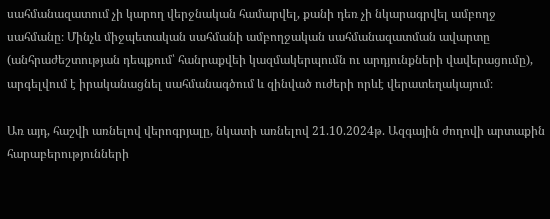սահմանազատում չի կարող վերջնական համարվել, քանի դեռ չի նկարագրվել ամբողջ սահմանը։ Մինչև միջպետական սահմանի ամբողջական սահմանազատման ավարտը (անհրաժեշտության դեպքում՝ հանրաքվեի կազմակերպումն ու արդյունքների վավերացումը), արգելվում է իրականացնել սահմանագծում և զինված ուժերի որևէ վերատեղակայում։

Առ այդ, հաշվի առնելով վերոգրյալը, նկատի առնելով 21.10.2024թ. Ազգային ժողովի արտաքին հարաբերությունների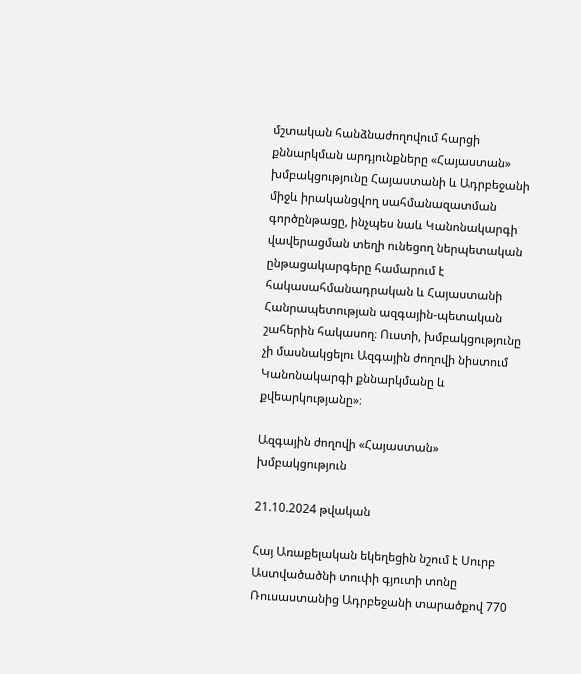մշտական հանձնաժողովում հարցի քննարկման արդյունքները «Հայաստան» խմբակցությունը Հայաստանի և Ադրբեջանի միջև իրականցվող սահմանազատման գործընթացը, ինչպես նաև Կանոնակարգի վավերացման տեղի ունեցող ներպետական ընթացակարգերը համարում է հակասահմանադրական և Հայաստանի Հանրապետության ազգային-պետական շահերին հակասող։ Ուստի, խմբակցությունը չի մասնակցելու Ազգային ժողովի նիստում Կանոնակարգի քննարկմանը և քվեարկությանը»։

Ազգային ժողովի «Հայաստան» խմբակցություն

21.10.2024 թվական

Հայ Առաքելական եկեղեցին նշում է Սուրբ Աստվածածնի տուփի գյուտի տոնը Ռուսաստանից Ադրբեջանի տարածքով 770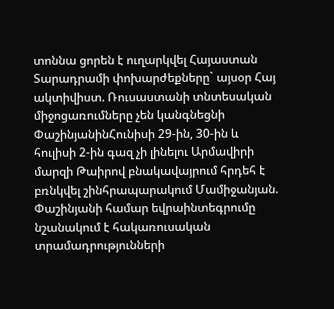տոննա ցորեն է ուղարկվել Հայաստան Տարադրամի փոխարժեքները` այսօր Հայ ակտիվիստ. Ռուսաստանի տնտեսական միջոցառումները չեն կանգնեցնի ՓաշինյանինՀունիսի 29-ին, 30-ին և հուլիսի 2-ին գազ չի լինելու Արմավիրի մարզի Թաիրով բնակավայրում հրդեհ է բռնկվել շինհրապարակում Մամիջանյան. Փաշինյանի համար եվրաինտեգրումը նշանակում է հակառուսական տրամադրությունների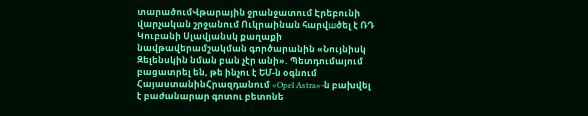տարածումՎթարային ջրանջատում Էրեբունի վարչական շրջանում Ուկրաինան հարվшծել է ՌԴ Կուբանի Սլավյանսկ քաղաքի նավթավերամշակման գործարանին «Նույնիսկ Զելենսկին նման բան չէր անի». Պետդումայում բացատրել են, թե ինչու է ԵՄ-ն օգնում ՀայաստանինՀրազդանում «Opel Astra»-ն բախվել է բաժանարար գոտու բետոնե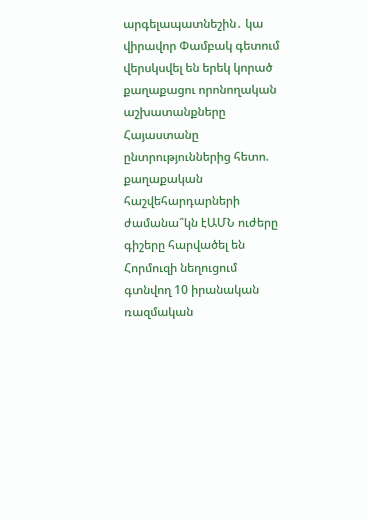արգելապատնեշին․ կա վիրավոր Փամբակ գետում վերսկսվել են երեկ կորած քաղաքացու որոնողական աշխատանքները Հայաստանը ընտրություններից հետո. քաղաքական հաշվեհարդարների ժամանա՞կն էԱՄՆ ուժերը գիշերը հարվածել են Հորմուզի նեղուցում գտնվող 10 իրանական ռազմական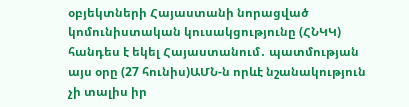օբյեկտների Հայաստանի նորացված կոմունիստական կուսակցությունը (ՀՆԿԿ) հանդես է եկել Հայաստանում․ պատմության այս օրը (27 հունիս)ԱՄՆ-ն որևէ նշանակություն չի տալիս իր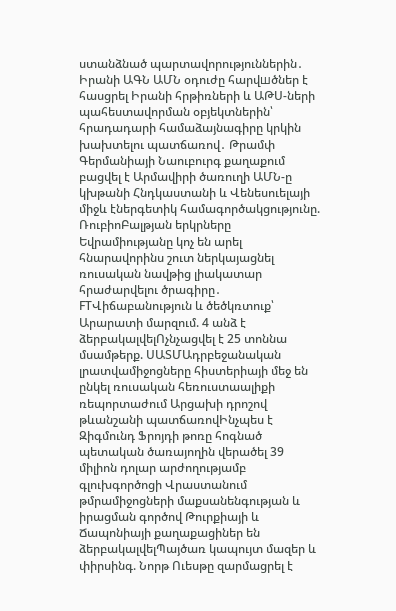ստանձնած պարտավորություններին․ Իրանի ԱԳՆ ԱՄՆ օդուժը հարվшծներ է հասցրել Իրանի հրթիռների և ԱԹՍ-ների պահեստավորման օբյեկտներին՝ հրադադարի համաձայնագիրը կրկին խախտելու պատճառով․ Թրամփ Գերմանիայի Նաուբուրգ քաղաքում բացվել է Արմավիրի ծառուղի ԱՄՆ-ը կխթանի Հնդկաստանի և Վենեսուելայի միջև էներգետիկ համագործակցությունը. ՌուբիոԲալթյան երկրները Եվրամիությանը կոչ են արել հնարավորինս շուտ ներկայացնել ռուսական նավթից լիակատար հրաժարվելու ծրագիրը․ FTՎիճաբանություն և ծեծկռտուք՝ Արարատի մարզում. 4 անձ է ձերբակալվելՈչնչացվել է 25 տոննա մսամթերք. ՍԱՏՄԱդրբեջանական լրատվամիջոցները հիստերիայի մեջ են ընկել ռուսական հեռուստաալիքի ռեպորտաժում Արցախի դրոշով թևանշանի պատճառովԻնչպես է Զիգմունդ Ֆրոյդի թոռը հոգնած պետական ծառայողին վերածել 39 միլիոն դոլար արժողությամբ գլուխգործոցի Վրաստանում թմրամիջոցների մաքսանենգության և իրացման գործով Թուրքիայի և Ճապոնիայի քաղաքացիներ են ձերբակալվելՊայծառ կապույտ մազեր և փիրսինգ. Նորթ Ուեսթը զարմացրել է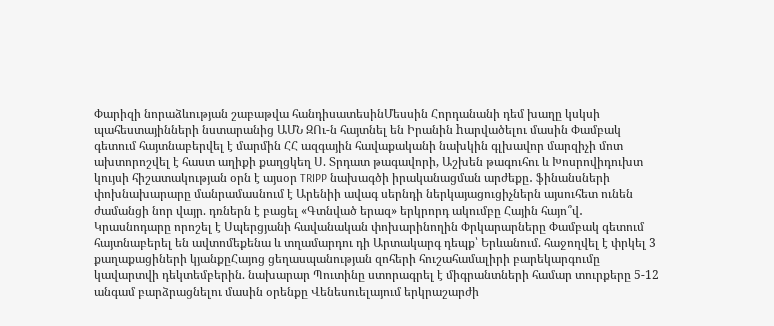Փարիզի նորաձևության շաբաթվա հանդիսատեսինՄեսսին Հորդանանի դեմ խաղը կսկսի պահեստայինների նստարանից ԱՄՆ ԶՈւ-ն հայտնել են Իրանին hարվածելու մասին Փամբակ գետում հայտնաբերվել է մարմին ՀՀ ազգային հավաքականի նախկին գլխավոր մարզիչի մոտ ախտորոշվել է հաստ աղիքի քաղցկեղ Ս. Տրդատ թագավորի, Աշխեն թագուհու և Խոսրովիդուխտ կույսի հիշատակության օրն է այսօր TRIPP նախագծի իրականացման արժեքը․ ֆինանսների փոխնախարարը մանրամասնում է Արենիի ավագ սերնդի ներկայացուցիչներն այսուհետ ունեն ժամանցի նոր վայր. դռներն է բացել «Գտնված երազ» երկրորդ ակումբը Հային հայո՞վ․ Կրասնոդարը որոշել է Սպերցյանի հավանական փոխարինողին Փրկարարները Փամբակ գետում հայտնաբերել են ավտոմեքենա և տղամարդու դի Արտակարգ դեպք՝ Երևանում. հաջողվել է փրկել 3 քաղաքացիների կյանքըՀայոց ցեղասպանության զոհերի հուշահամալիրի բարեկարգումը կավարտվի դեկտեմբերին. նախարար Պուտինը ստորագրել է միգրանտների համար տուրքերը 5-12 անգամ բարձրացնելու մասին օրենքը Վենեսուելայում երկրաշարժի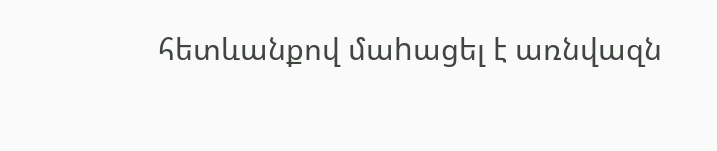հետևանքով մաhացել է առնվազն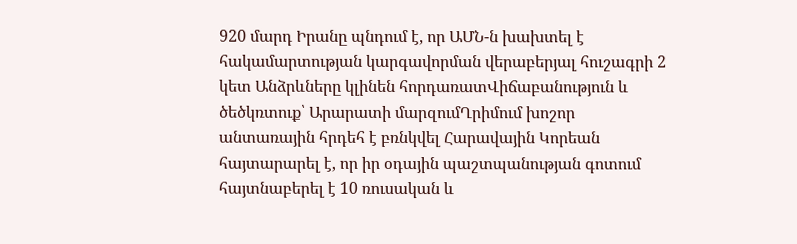920 մարդ Իրանը պնդում է, որ ԱՄՆ-ն խախտել է հակամարտության կարգավորման վերաբերյալ հուշագրի 2 կետ Անձրևները կլինեն հորդառատՎիճաբանություն և ծեծկռտուք՝ Արարատի մարզումՂրիմում խոշոր անտառային հրդեհ է բռնկվել Հարավային Կորեան հայտարարել է, որ իր օդային պաշտպանության գոտում հայտնաբերել է 10 ռուսական և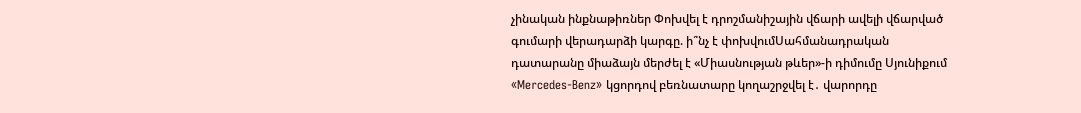չինական ինքնաթիռներ Փոխվել է դրոշմանիշային վճարի ավելի վճարված գումարի վերադարձի կարգը. ի՞նչ է փոխվումՍահմանադրական դատարանը միաձայն մերժել է «Միասնության թևեր»-ի դիմումը Սյունիքում «Mercedes-Benz» կցորդով բեռնատարը կողաշրջվել է․ վարորդը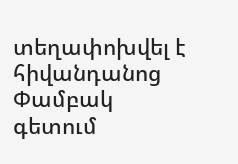տեղափոխվել է հիվանդանոց Փամբակ գետում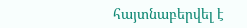հայտնաբերվել է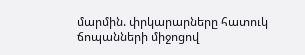մարմին. փրկարարները հատուկ ճոպանների միջոցով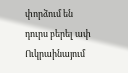փորձում են դուրս բերել ափ Ուկրաինայում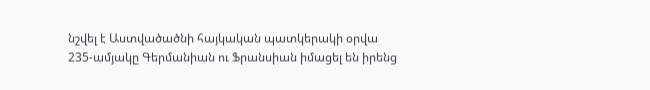նշվել է Աստվածածնի հայկական պատկերակի օրվա 235-ամյակը Գերմանիան ու Ֆրանսիան իմացել են իրենց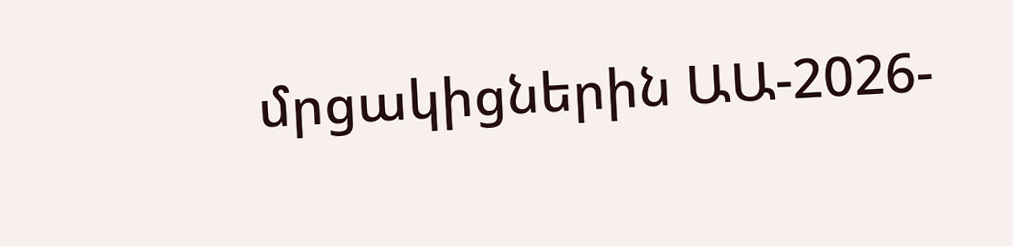մրցակիցներին ԱԱ-2026-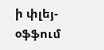ի փլեյ-օֆֆում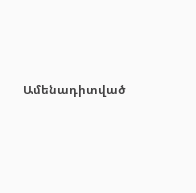Ամենադիտված